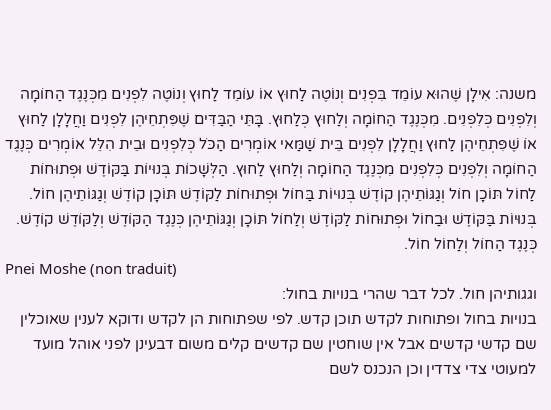משנה: אִילָן שֶׁהוּא עוֹמֵד בִּפְנִים וְנוֹטֶה לַחוּץ אוֹ עוֹמֵד לַחוּץ וְנוֹטֶה לִפְנִים מִכְּנֶגֶד הַחוֹמָה וְלִפְנִים כְּלִפְנִים. מִכְּנֶגֶד הַחוֹמָה וְלַחוּץ כְּלַחוּץ. בָּתֵּי הַבַּדִּים שֶׁפִּתְחֵיהֶן לִפְנִים וַחֲלָלָן לַחוּץ אוֹ שֶׁפִּתְחֵיהֶן לַחוּץ וַחֲלָלָן לִפְנִים בֵּית שַׁמַּאי אוֹמְרִים הַכֹּל כְּלִפְנִים וּבֵית הִלֵּל אוֹמְרִים כְּנֶגֶד הַחוֹמָה וְלִפְנִים כְּלִפְנִים מִכְּנֶגֶד הַחוֹמָה וְלַחוּץ לַחוּץ. הַלְּשָׁכוֹת בְּנוּיוֹת בַּקּוֹדֶשׁ וּפְתוּחוֹת לַחוֹל תּוֹכָן חוֹל וְגַגּוֹתֵיהֶן קוֹדֶשׁ בְּנוּיוֹת בַּחוֹל וּפְתוּחוֹת לַקּוֹדֶשׁ תּוֹכָן קוֹדֶשׁ וְגַגּוֹתֵיהֶן חוֹל. בְּנוּיוֹת בַּקּוֹדֶשׁ וּבַחוֹל וּפְתוּחוֹת לַקּוֹדֶשׁ וְלַחוֹל תּוֹכָן וְגַגּוֹתֵיהֶן כְּנֶגֶד הַקּוֹדֶשׁ וְלַקּוֹדֶשׁ קוֹדֶשׁ. כְּנֶגֶד הַחוֹל וְלַחוֹל חוֹל.
Pnei Moshe (non traduit)
וגגותיהן חול. לכל דבר שהרי בנויות בחול:
בנויות בחול ופתוחות לקדש תוכן קדש. לפי שפתוחות הן לקדש ודוקא לענין שאוכלין שם קדשי קדשים אבל אין שוחטין שם קדשים קלים משום דבעינן לפני אוהל מועד למעוטי צדי צדדין וכן הנכנס לשם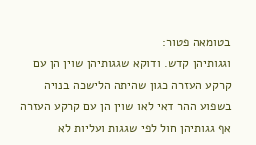בטומאה פטור:
וגגותיהן קדש. ודוקא שגגותיהן שוין הן עם קרקע העזרה כגון שהיתה הלישכה בנויה בשפוע ההר דאי לאו שוין הן עם קרקע העזרה אף גגותיהן חול לפי שגגות ועליות לא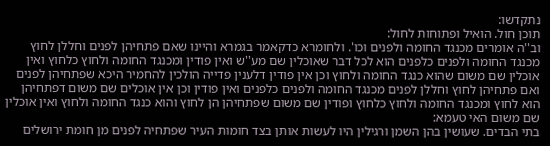נתקדשו:
תוכן חול. הואיל ופתוחות לחול:
וב''ה אומרים מכנגד החומה ולפנים וכו'. ולחומרא כדקאמר בגמרא והיינו שאם פתחיהן לפנים וחללן לחוץ מכנגד החומה ולפנים כלפנים הוא לכל דבר שאוכלין שם מע''ש ואין פודין ומכנגד החומה ולחוץ כלחוץ ואין אוכלין שם משום שהוא כנגד החומה ולחוץ וכן אין פודין דלענין פדייה הולכין להחמיר היכא שפתחיהן לפנים ואם פתחיהן לחוץ וחללן לפנים מכנגד החומה ולפנים כלפנים ואין פודין וכן אין אוכלים שם משום דפתחיהן הוא לחוץ ומכנגד החומה ולחוץ כלחוץ ופודין שם משום שפתחיהן הן לחוץ והוא כנגד החומה ולחוץ ואין אוכלין שם משום האי טעמא:
בתי הבדים. שעושין בהן השמן ורגילין היו לעשות אותן בצד חומות העיר שפתחיה לפנים מן חומת ירושלים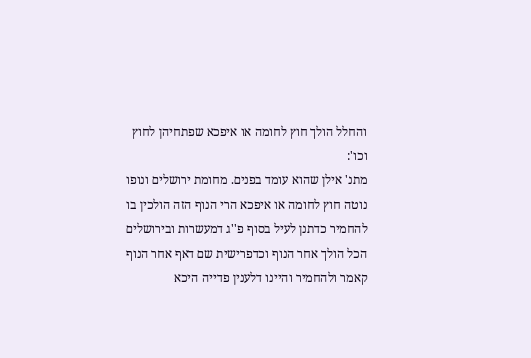והחלל הולך חוץ לחומה או איפכא שפתחיהן לחוץ וכו':
מתנ' אילן שהוא עומד בפנים. מחומת ירושלים ונופו נוטה חוץ לחומה או איפכא הרי הנוף הזה הולכין בו להחמיר כדתנן לעיל בסוף פ''ג דמעשרות ובירושלים הכל הולך אחר הנוף וכדפרישית שם דאף אחר הנוף קאמר ולהחמיר והיינו דלענין פדייה היכא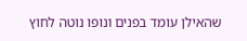שהאילן עומד בפנים ונופו נוטה לחוץ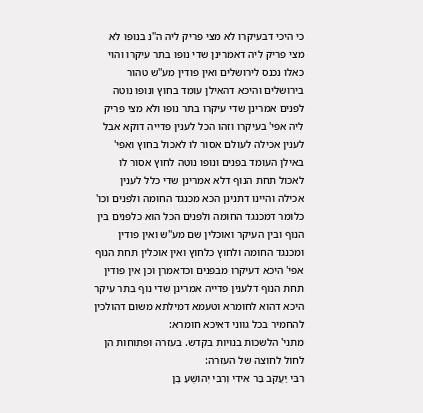כי היכי דבעיקרו לא מצי פריק ליה ה''נ בנופו לא מצי פריק ליה דאמרינן שדי נופו בתר עיקרו והוי כאלו נכנס לירושלים ואין פודין מע''ש טהור בירושלים והיכא דהאילן עומד בחוץ ונופו נוטה לפנים אמרינן שדי עיקרו בתר נופו ולא מצי פריק ליה אפי' בעיקרו וזהו הכל לענין פדייה דוקא אבל לענין אכילה לעולם אסור לו לאכול בחוץ ואפי' באילן העומד בפנים ונופו נוטה לחוץ אסור לו לאכול תחת הנוף דלא אמרינן שדי כלל לענין אכילה והיינו דתנינן הכא מכנגד החומה ולפנים וכו' כלומר דמכנגד החומה ולפנים הכל הוא כלפנים בין הנוף ובין העיקר ואוכלין שם מע''ש ואין פודין ומכנגד החומה ולחוץ כלחוץ ואין אוכלין תחת הנוף אפי' היכא דעיקרו מבפנים וכדאמרן וכן אין פודין תחת הנוף דלענין פדייה אמרינן שדי נוף בתר עיקר היכא דהוא לחומרא וטעמא דמילתא משום דהולכין להחמיר בכל גווני דאיכא חומרא:
מתני' הלשכות בנויות בקדש. בעזרה ופתוחות הן לחול לחוצה של העזרה:
רִבִּי יַעֲקֹב בַּר אִידִי וְרִבִּי יְהוֹשֻׁעַ בֶּן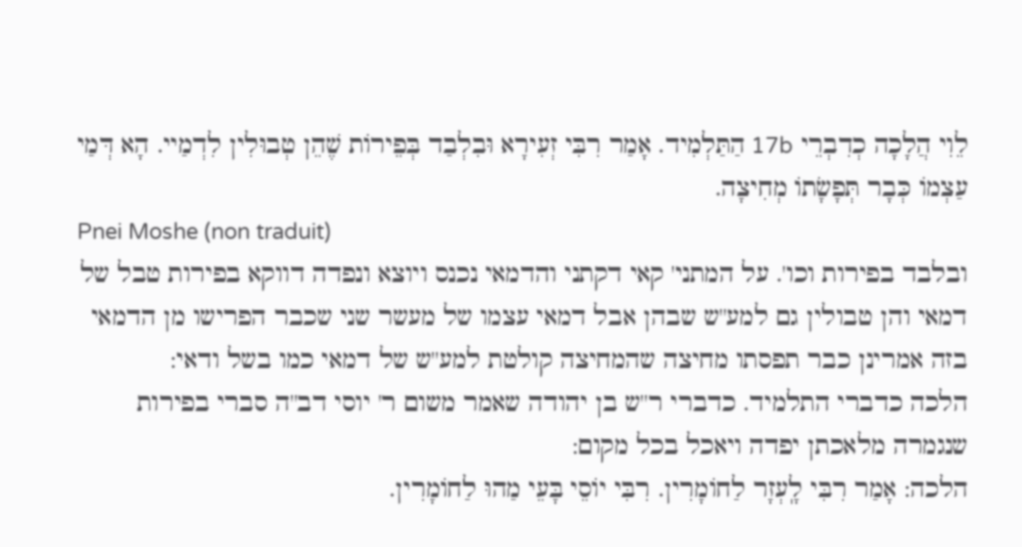לֵוִי הֲלָכָה כְדִבְרֵי 17b הַתַּלְמִיד. אָמַר רִבִּי זְעִירָא וּבִלְבַד בְּפֵירוֹת שֶׁהֵן טְבוּלִין לִדְמַיי. הָא דְּמַי עַצְמוֹ כְּבָר תְּפָשָׂתוֹ מְחִיצָה.
Pnei Moshe (non traduit)
ובלבד בפירות וכו'. על המתני' קאי דקתני והדמאי נכנס ויוצא ונפדה דווקא בפירות טבל של דמאי והן טבולין גם למע''ש שבהן אבל דמאי עצמו של מעשר שני שכבר הפרישו מן הדמאי בזה אמרינן כבר תפסתו מחיצה שהמחיצה קולטת למע''ש של דמאי כמו בשל ודאי:
הלכה כדברי התלמיד. כדברי ר''ש בן יהודה שאמר משום ר' יוסי דב''ה סברי בפירות שנגמרה מלאכתן יפדה ויאכל בכל מקום:
הלכה: אָמַר רִבִּי לָֽעְזָר לַחוֹמָרִין. רִבִּי יוֹסֵי בָּעֵי מַהוּ לַחוֹמָרִין.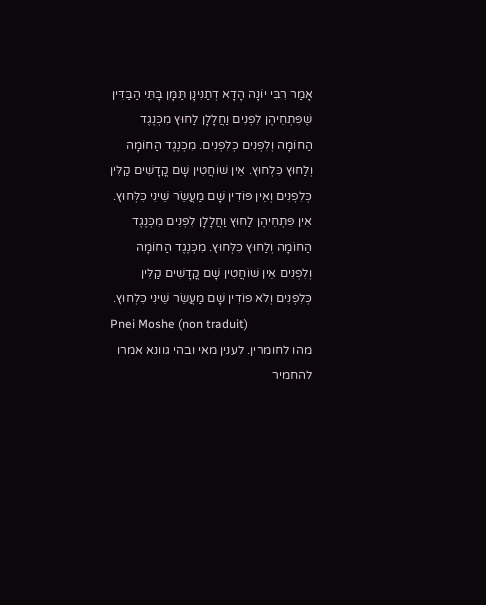אָמַר רִבִּי יוֹנָה הָדָא דְתַנִּינָן תַּמָּן בָּתֵּי הַבַּדִּין שֶׁפִּתְחֵיהֶן לִפְנִים וַחֲלָלָן לַחוּץ מִכְּנֶגֶד הַחוֹמָה וְלִפְנִים כְּלִפְנִים. מִכְּנֶגֶד הַחוֹמָה וְלַחוּץ כִּלְחוּץ. אֵין שׁוֹחֲטִין שָׁם קֳדָשִׁים קַלִּין כְּלִפְנִים וְאֵין פּוֹדִין שָׁם מַעֲשֵׂר שֵׁינִי כִּלְּחוּץ. אִין פִּתְחֵיהֶן לַחוּץ וַחֲלָלָן לִפְנִים מִכְּנֶגֶד הַחוֹמָה וְלַחוּץ כִּלְּחוּץ. מִכְּנֶגֶד הַחוֹמָה וְלִפְנִים אֵין שׁוֹחֲטִין שָׁם קֳדָשִׁים קַלִּין כְּלִפְנִים וְלֹא פוֹדִין שָׁם מַעֲשֵׂר שֵׁינִי כִּלְחוּץ.
Pnei Moshe (non traduit)
מהו לחומרין. לענין מאי ובהי גוונא אמרו להחמיר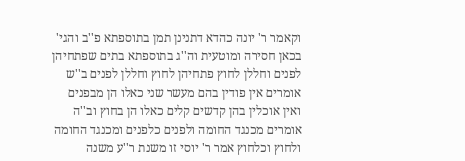וקאמר ר' יונה כהדא דתנינן תמן בתוספתא פ''ב והגי' בכאן חסירה ומוטעית וה''ג בתוספתא בתים שפתחיהן לפנים וחללן לחוץ פתחיהן לחוץ וחללן לפנים ב''ש אומרים אין פודין בהם מעשר שני כאלו הן מבפנים ואין אוכלין בהן קדשים קלים כאלו הן בחוץ וב''ה אומרים מכנגד החומה ולפנים כלפנים ומכנגד החומה ולחוץ וכלחוץ אמר ר' יוסי זו משנת ר''ע משנה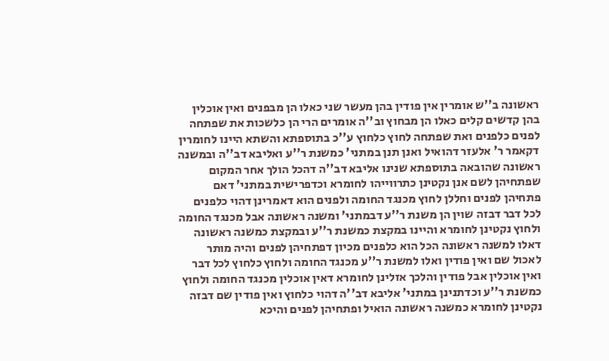ראשונה ב''ש אומרין אין פודין בהן מעשר שני כאלו הן מבפנים ואין אוכלין בהן קדשים קלים כאלו הן מבחוץ וב''ה אומרים הרי הן כלשכות את שפתחה לפנים כלפנים ואת שפתחה לחוץ כלחוץ ע''כ בתוספתא והשתא היינו לחומרין דקאמר ר' אלעזר דהואיל ואנן תנן במתני' כמשנת ר''ע ואליבא דב''ה ובמשנה ראשונה שהובאה בתוספתא שנינו אליבא דב''ה דהכל הולך אחר המקום שפתחיהן לשם אנן נקטינן כתרווייהו לחומרא וכדפרישית במתני' דאם פתחיהן לפנים וחללן לחוץ מכנגד החומה ולפנים הוא דאמרינן דהוי כלפנים לכל דבר דבזה שוין הן משנת ר''ע דבמתני' ומשנה ראשונה אבל מכנגד החומה ולחוץ נקטינן לחומרא והיינו במקצת כמשנת ר''ע ובמקצת כמשנה ראשונה דאלו למשנה ראשונה הכל הוא כלפנים מכיון דפתחיהן לפנים והיה מותר לאכול שם ואין פודין ואלו למשנת ר''ע מכנגד החומה ולחוץ כלחוץ לכל דבר ואין אוכלין אבל פודין והלכך אזלינן לחומרא דאין אוכלין מכנגד החומה ולחוץ כמשנת ר''ע וכדתנינן במתני' אליבא דב''ה דהוי כלחוץ ואין פודין שם דבזה נקטינן לחומרא כמשנה ראשונה הואיל ופתחיהן לפנים והיכא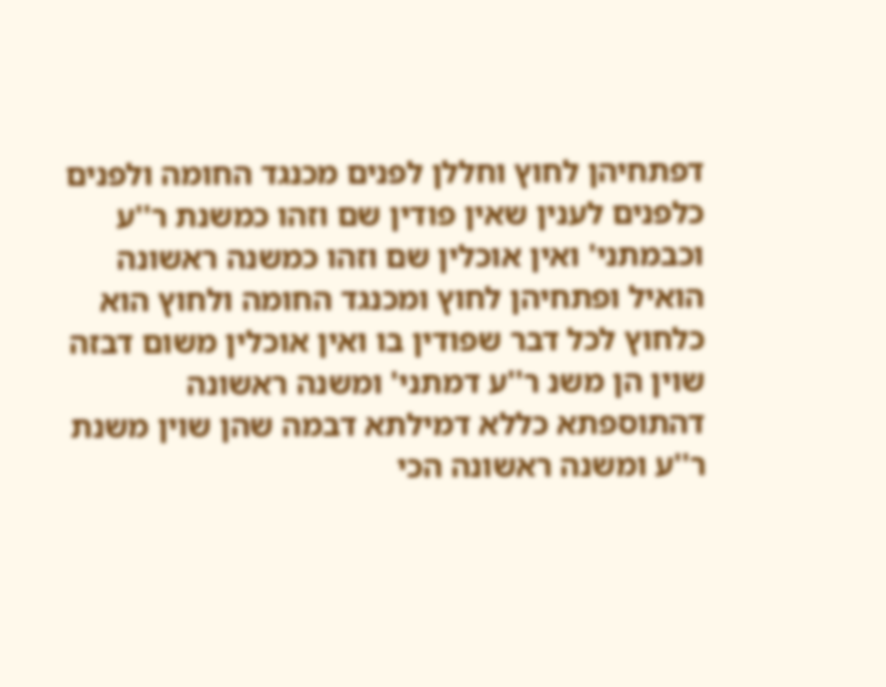דפתחיהן לחוץ וחללן לפנים מכנגד החומה ולפנים כלפנים לענין שאין פודין שם וזהו כמשנת ר''ע וכבמתני' ואין אוכלין שם וזהו כמשנה ראשונה הואיל ופתחיהן לחוץ ומכנגד החומה ולחוץ הוא כלחוץ לכל דבר שפודין בו ואין אוכלין משום דבזה שוין הן משנ ר''ע דמתני' ומשנה ראשונה דהתוספתא כללא דמילתא דבמה שהן שוין משנת ר''ע ומשנה ראשונה הכי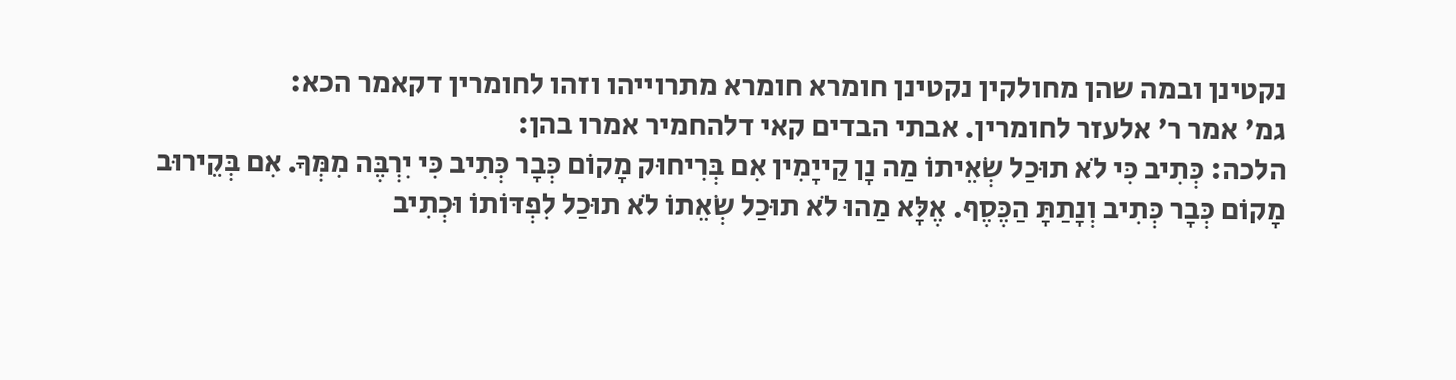נקטינן ובמה שהן מחולקין נקטינן חומרא חומרא מתרוייהו וזהו לחומרין דקאמר הכא:
גמ' אמר ר' אלעזר לחומרין. אבתי הבדים קאי דלהחמיר אמרו בהן:
הלכה: כְּתִיב כִּי לֹא תוּכַל שְׂאֵיתוֹ מַה נָן קַייָמִין אִם בְּרִיחוּק מָקוֹם כְּבָר כְּתִיב כִּי יִרְבֶּה מִמְּךָ. אִם בְּקֵירוּב מָקוֹם כְּבָר כְּתִיב וְנָתַתָּ הַכֶּסֶף. אֶלָּא מַהוּ לֹא תוּכַל שְׂאֵתוֹ לֹא תוּכַל לִפְדּוֹתוֹ וּכְתִיב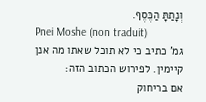וְנָתַתָּ הַכֶּסֶף.
Pnei Moshe (non traduit)
גמ' כתיב כי לא תוכל שאתו מה אנן קיימין. לפירוש הכתוב הזה:
אם בריחוק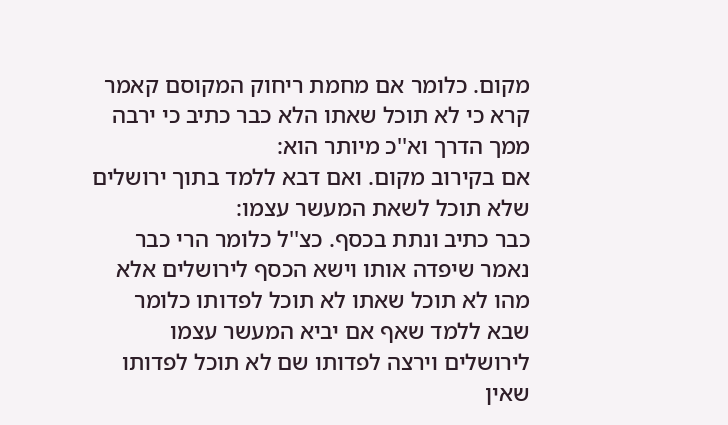מקום. כלומר אם מחמת ריחוק המקוסם קאמר קרא כי לא תוכל שאתו הלא כבר כתיב כי ירבה ממך הדרך וא''כ מיותר הוא:
אם בקירוב מקום. ואם דבא ללמד בתוך ירושלים שלא תוכל לשאת המעשר עצמו:
כבר כתיב ונתת בכסף. כצ''ל כלומר הרי כבר נאמר שיפדה אותו וישא הכסף לירושלים אלא מהו לא תוכל שאתו לא תוכל לפדותו כלומר שבא ללמד שאף אם יביא המעשר עצמו לירושלים וירצה לפדותו שם לא תוכל לפדותו שאין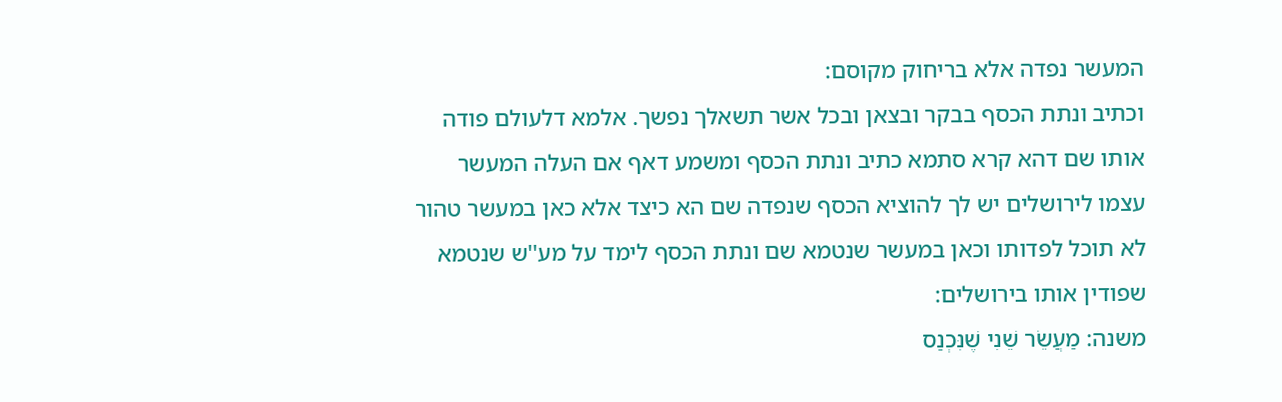המעשר נפדה אלא בריחוק מקוסם:
וכתיב ונתת הכסף בבקר ובצאן ובכל אשר תשאלך נפשך. אלמא דלעולם פודה אותו שם דהא קרא סתמא כתיב ונתת הכסף ומשמע דאף אם העלה המעשר עצמו לירושלים יש לך להוציא הכסף שנפדה שם הא כיצד אלא כאן במעשר טהור לא תוכל לפדותו וכאן במעשר שנטמא שם ונתת הכסף לימד על מע''ש שנטמא שפודין אותו בירושלים:
משנה: מַעֲשֵׂר שֵׁנִי שֶׁנִּכְנַס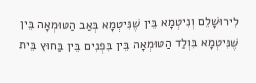לִירוּשָׁלֵם וְנִיטְמָא בֵּין שֶׁנִּיטְמָא בְּאַב הַטּוּמְאָה בֵּין שֶׁנִּיטְמָא בִּוְלַד הַטּוּמְאָה בֵּין בִּפְנִים בֵּין בַּחוּץ בֵּית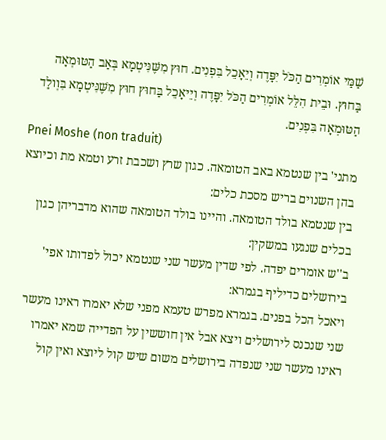שַׁמַּי אוֹמְרִים הַכֹּל יִפָּדֶה וְיֵאָכֵל בִּפְנִים. חוּץ מִשֶּׁנִּיטְמָא בְּאַב הַטּוּמְאָה בַּחוּץ. וּבֵית הִלֵּל אוֹמְרִים הַכֹּל יִפָּדֶה וְיֵיאָכֵל בַּחוּץ חוּץ מִשֶּׁנִּיטְמָא בִּוְולַד הַטּוּמְאָה בִּפְנִים.
Pnei Moshe (non traduit)
מתני' בין שנטמא באב הטומאה. כגון שרץ ושכבת זרע וטמא מת וכיוצא בהן השנוים בריש מסכת כלים:
בין שנטמא בולד הטומאה. והיינו בולד הטומאה שהוא מדבריהן כגון בכלים שנגעו במשקין:
ב''ש אומרים יפדה. לפי שדין מעשר שני שנטמא יכול לפדותו אפי' בירושלים כדיליף בגמרא:
ויאכל הכל בפנים. בגמרא מפרש טעמא מפני שלא יאמרו ראינו מעשר שני שנכנס לירושלים ויצא אבל אין חוששין על הפדייה שמא יאמרו ראינו מעשר שני שנפדה בירושלים משום שיש קול ליוצא ואין קול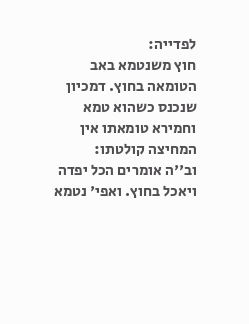לפדייה:
חוץ משנטמא באב הטומאה בחוץ. דמכיון שנכנס כשהוא טמא וחמירא טומאתו אין המחיצה קולטתו:
וב''ה אומרים הכל יפדה ויאכל בחוץ. ואפי' נטמא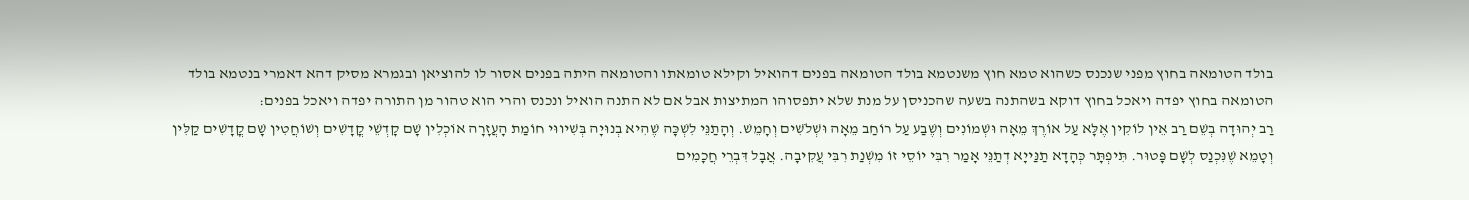בולד הטומאה בחוץ מפני שנכנס כשהוא טמא חוץ משנטמא בולד הטומאה בפנים דהואיל וקילא טומאתו והטומאה היתה בפנים אסור לו להוציאן ובגמרא מסיק דהא דאמרי בנטמא בולד הטומאה בחוץ יפדה ויאכל בחוץ דוקא בשהתנה בשעה שהכניסן על מנת שלא יתפסוהו המתיצות אבל אם לא התנה הואיל ונכנס והרי הוא טהור מן התורה יפדה ויאכל בפנים:
רַב יְהוּדָה בְשֵׁם רַב אֵין לוֹקִין אֶלָּא עַל אוֹרֶךְ מֵאָה וּשְׁמוֹנִים וְשֶׁבַע עַל רוֹחַב מֵאָה וּשְׁלֹשִׁים וְחָמֵשׁ. וְהָתַנֵּי לִשְׁכָּה שֶׁהִיא בְנוּיָה בְּשִׁיווּי חוֹמַת הָעֲזָרָה אוֹכְלִין שָׁם קָדְשֵׁי קֳדָשִׁים וְשׁוֹחֲטִין שָׁם קֳדָשִׁים קַלִּין וְטָמֵא שֶׁנִּכְנַס לְשָׁם פָּטוּר. תִּיפְתָּר כְּהָדָא תַנַּייָא דְתַנֵּי אָמַר רִבִּי יוֹסֵי זוֹ מִשְׁנַת רִבִּי עֲקִיבָה. אֲבָל דִּבְרֵי חֲכָמִים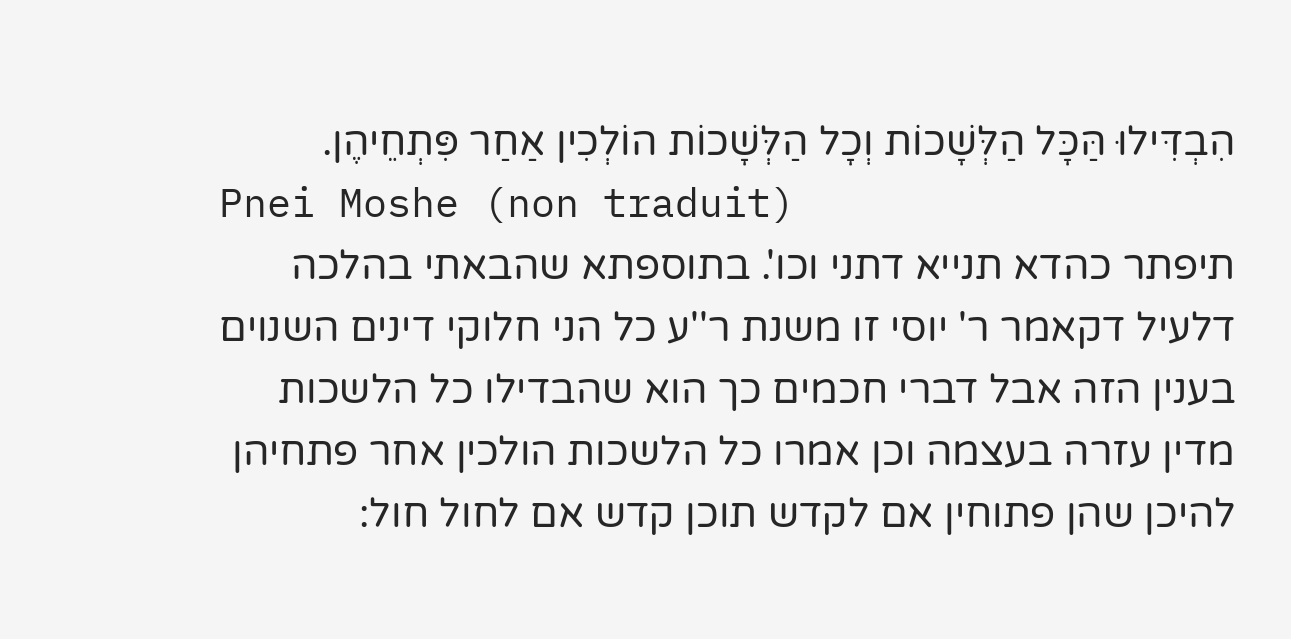הִבְדִּילוּ הַּכָּל הַלְּשָׁכוֹת וְכָל הַלְּשָׁכוֹת הוֹלְכִין אַחַר פִּתְחֵיהֶן.
Pnei Moshe (non traduit)
תיפתר כהדא תנייא דתני וכו'. בתוספתא שהבאתי בהלכה דלעיל דקאמר ר' יוסי זו משנת ר''ע כל הני חלוקי דינים השנוים בענין הזה אבל דברי חכמים כך הוא שהבדילו כל הלשכות מדין עזרה בעצמה וכן אמרו כל הלשכות הולכין אחר פתחיהן להיכן שהן פתוחין אם לקדש תוכן קדש אם לחול חול: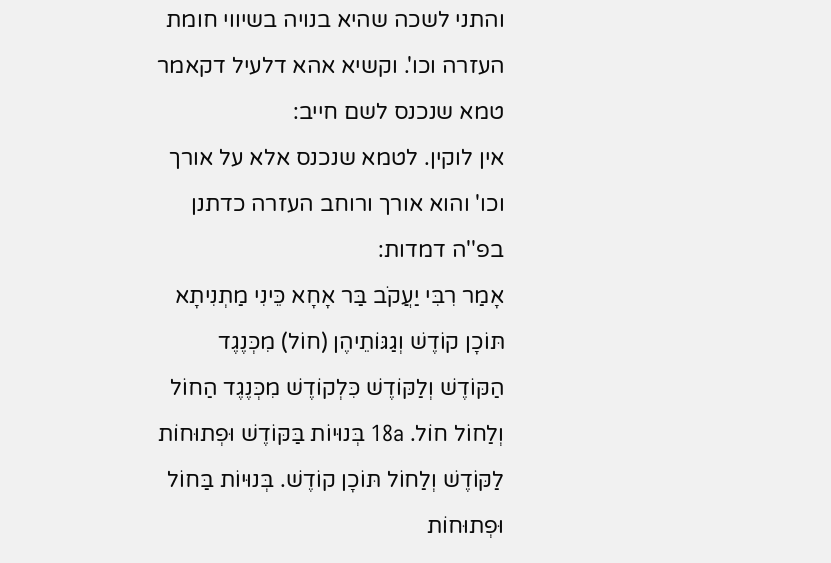והתני לשכה שהיא בנויה בשיווי חומת העזרה וכו'. וקשיא אהא דלעיל דקאמר טמא שנכנס לשם חייב:
אין לוקין. לטמא שנכנס אלא על אורך וכו' והוא אורך ורוחב העזרה כדתנן בפ''ה דמדות:
אָמַר רִבִּי יַעֲקֹב בַּר אָחָא כֵּינִי מַתְנִיתָא תּוֹכָן קוֹדֶשׁ וְגַגּוֹתֵיהֶן (חוֹל) מִכְּנֶגֶד הַקּוֹדֶשׁ וְלַקּוֹדֶשׁ כִּלְקוֹדֶשׁ מִכְּנֶגֶד הַחוֹל וְלַחוֹל חוֹל. 18a בְּנוּיוֹת בַּקּוֹדֶשׁ וּפְתוּחוֹת לַקּוֹדֶשׁ וְלַחוֹל תּוֹכָן קוֹדֶשׁ. בְּנוּיוֹת בַּחוֹל וּפְתוּחוֹת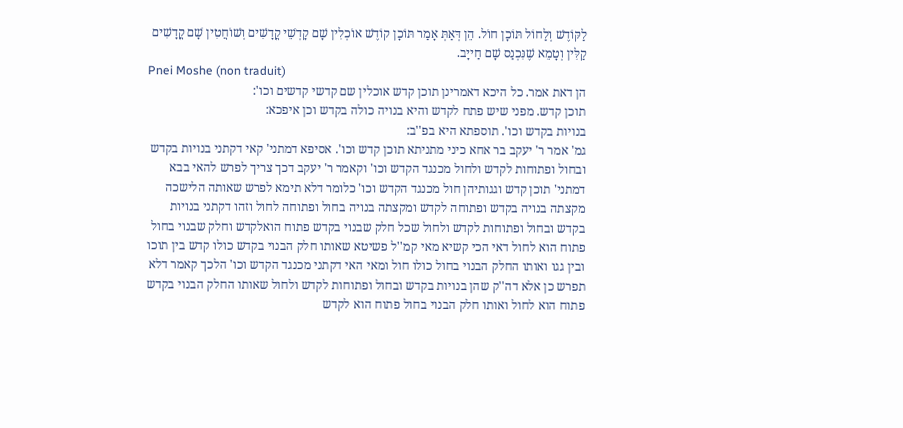לַקּוֹדֶשׁ וְלַחוֹל תּוֹכָן חוֹל. הֵן דְּאַתְּ אָמַר תּוֹכָן קוֹדֶשׁ אוֹכְלִין שָׁם קָדְשֵׁי קֳדָשִׁים וְשׁוֹחֲטִין שָׁם קֳדָשִׁים קַלִּין וְטָמֵא שֶׁנִּכְנַס שָׁם חַייָב.
Pnei Moshe (non traduit)
הן דאת אמר. כל היכא דאמרינן תוכן קדש אוכלין שם קדשי קדשים וכו':
תוכן קדש. מפני שיש פתח לקדש והיא בנויה כולה בקדש וכן איפכא:
בנויות בקדש וכו'. תוספתא היא בפ''ב:
גמ' אמר ר' יעקב בר אחא כיני מתניתא תוכן קדש וכו'. אסיפא דמתני' קאי דקתני בנויות בקדש ובחול ופתוחות לקדש ולחול מכנגד הקדש וכו' וקאמר ר' יעקב דכך צריך לפרש להאי בבא דמתני' תוכן קדש וגגותיהן חול מכנגד הקדש וכו' כלומר דלא תימא לפרש שאותה הלישכה מקצתה בנויה בקדש ופתוחה לקדש ומקצתה בנויה בחול ופתוחה לחול וזהו דקתני בנויות בקדש ובחול ופתוחות לקדש ולחול שכל חלק שבנוי בקדש פתוח הואלקדש וחלק שבנוי בחול פתוח הוא לחול דאי הכי קשיא מאי קמ''ל פשיטא שאותו חלק הבנוי בקדש כולו קדש בין תוכו ובין גגו ואותו החלק הבנוי בחול כולו חול ומאי האי דקתני מכנגד הקדש וכו' הלכך קאמר דלא תפרש כן אלא דה''ק שהן בנויות בקדש ובחול ופתוחות לקדש ולחול שאותו החלק הבנוי בקדש פתוח הוא לחול ואותו חלק הבנוי בחול פתוח הוא לקדש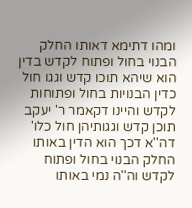ומהו דתימא דאותו החלק הבנוי בחול ופתוח לקדש בדין הוא שיהא תוכו קדש וגגו חול כדין הבנויות בחול ופתוחות לקדש והיינו דקאמר ר' יעקב תוכן קדש וגגותיהן חול כלו' דה''א דכך הוא הדין באותו החלק הבנוי בחול ופתוח לקדש וה''ה נמי באותו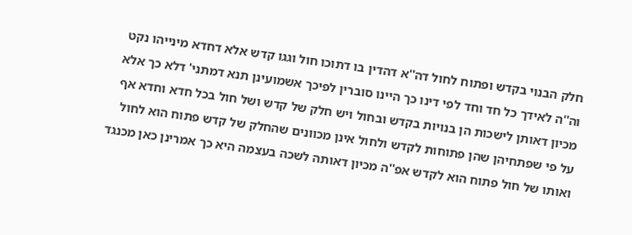חלק הבנוי בקדש ופתוח לחול דה''א דהדין בו דתוכו חול וגגו קדש אלא דחדא מינייהו נקט וה''ה לאידך כל חד וחד לפי דינו כך היינו סוברין לפיכך אשמועינן תנא דמתני' דלא כך אלא מכיון דאותן לישכות הן בנויות בקדש ובחול ויש חלק של קדש ושל חול בכל חדא וחדא אף על פי שפתחיהן שהן פתוחות לקדש ולחול אינן מכוונים שהחלק של קדש פתוח הוא לחול ואותו של חול פתוח הוא לקדש אפ''ה מכיון דאותה לשכה בעצמה היא כך אמרינן כאן מכנגד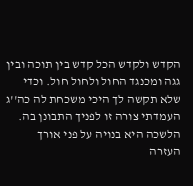הקדש ולקדש הכל קדש בין תוכה ובין גגה ומכנגד החול ולחול חול. וכדי שלא תקשה לך היכי משכחת לה כה''ג העמדתי צורה זו לפניך התבונן בה. הלשכה היא בנויה על פני אורך העזרה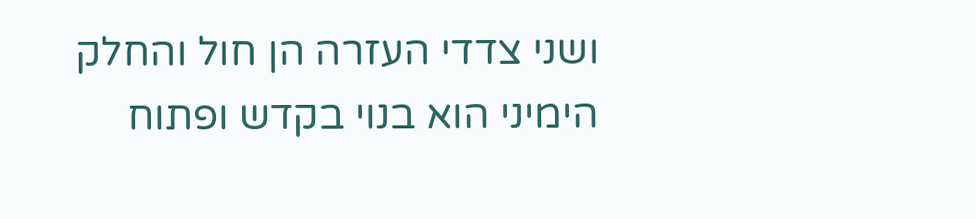ושני צדדי העזרה הן חול והחלק הימיני הוא בנוי בקדש ופתוח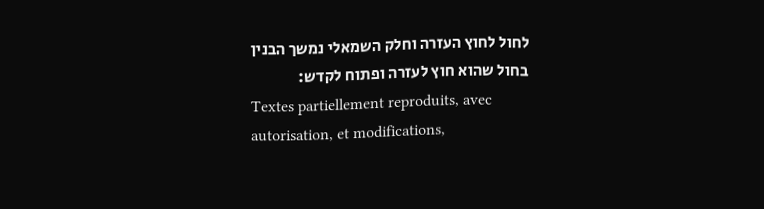לחול לחוץ העזרה וחלק השמאלי נמשך הבנין בחול שהוא חוץ לעזרה ופתוח לקדש:
Textes partiellement reproduits, avec autorisation, et modifications,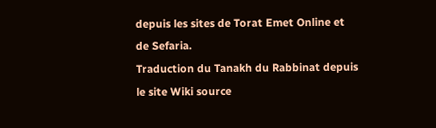depuis les sites de Torat Emet Online et de Sefaria.
Traduction du Tanakh du Rabbinat depuis le site Wiki source